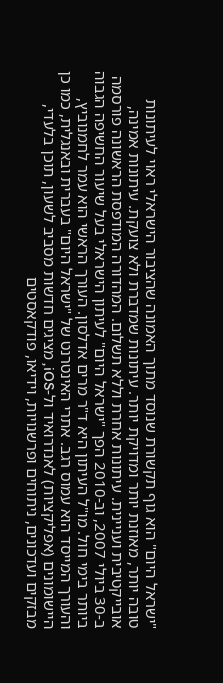"ישראל היום" הוא גוף תקשורת שנוסד מתוך האמונה שהציבור הישראלי ראוי לעיתונות טובה יותר, מאוזנת יותר ומדויקת יותר. עיתונות שמדברת ולא צועקת. עיתונות אמינה, אובייקטיבית ועניינית. עיתונות אחרת וללא תשלום. המהדורה המודפסת הראשונה פורסמה ב-30 ביולי 2007, וב-2010 הפך "ישראל היום" לעיתון הישראלי בעל שיעור החשיפה הגבוה ביותר בימי חול. מו"ל העיתון היא ד"ר מרים אדלסון. העורך הראשי הוא עמר לחמנוביץ, והעורך המייסד הוא עמוס רגב. אתרי האינטרנט של "ישראל היום" בעברית ובאנגלית, כמו כן היישומונים (אפליקציות) לאנדרואיד ול-iOS, מציגים חדשות מסביב לשעון, תוכן בלעדי, מבזקים ועדכונים, ניתוחים ופרשנויות, וידיאו, פודקאסטים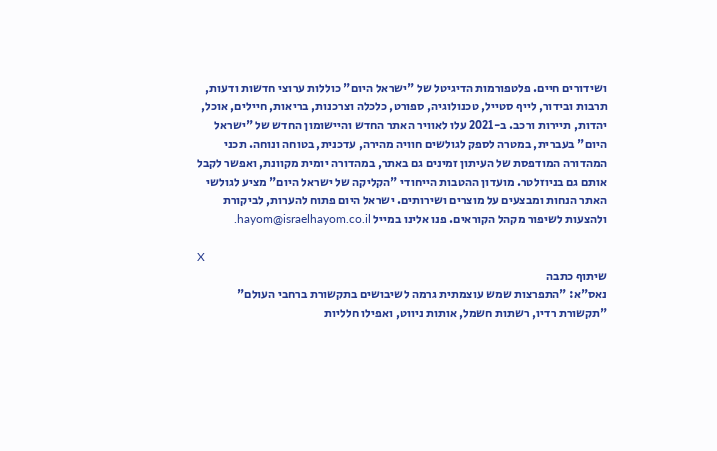ושידורים חיים. פלטפורמות הדיגיטל של "ישראל היום" כוללות ערוצי חדשות ודעות, תרבות ובידור, לייף סטייל, טכנולוגיה, ספורט, כלכלה וצרכנות, בריאות, חיילים, אוכל, יהדות, תיירות ורכב. ב-2021 עלו לאוויר האתר החדש והיישומון החדש של "ישראל היום" בעברית, במטרה לספק לגולשים חוויה מהירה, עדכנית, בטוחה ונוחה. תכני המהדורה המודפסת של העיתון זמינים גם באתר, במהדורה יומית מקוונת, ואפשר לקבל אותם גם בניוזלטר. מועדון ההטבות הייחודי "הקליקה של ישראל היום" מציע לגולשי האתר הנחות ומבצעים על מוצרים ושירותים. ישראל היום פתוח להערות, לביקורת ולהצעות לשיפור מקהל הקוראים. פנו אלינו במייל hayom@israelhayom.co.il.

X
שיתוף כתבה
נאס"א: "התפרצות שמש עוצמתית גרמה לשיבושים בתקשורת ברחבי העולם"
"תקשורת רדיו, רשתות חשמל, אותות ניווט, ואפילו חלליות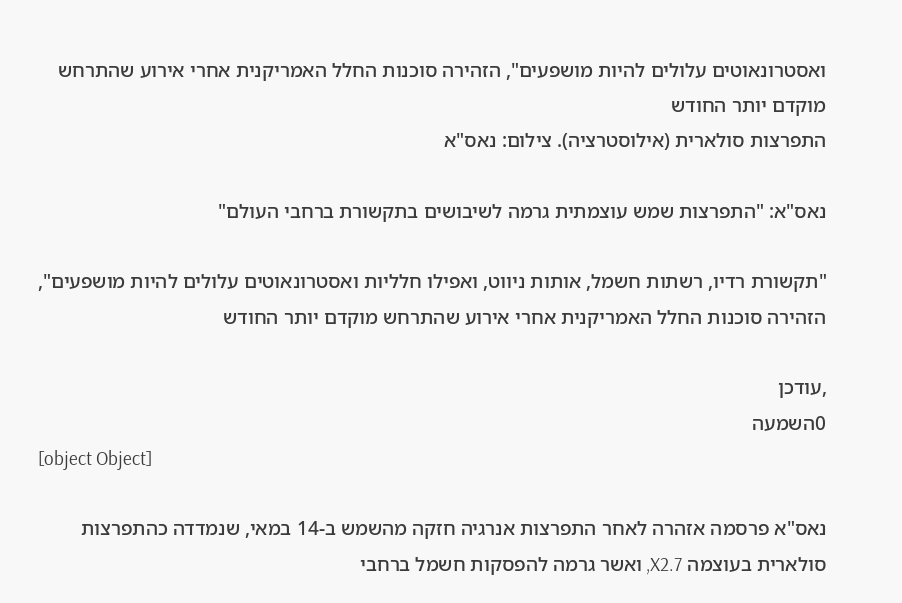ואסטרונאוטים עלולים להיות מושפעים", הזהירה סוכנות החלל האמריקנית אחרי אירוע שהתרחש מוקדם יותר החודש
התפרצות סולארית (אילוסטרציה). צילום: נאס"א

נאס"א: "התפרצות שמש עוצמתית גרמה לשיבושים בתקשורת ברחבי העולם"

"תקשורת רדיו, רשתות חשמל, אותות ניווט, ואפילו חלליות ואסטרונאוטים עלולים להיות מושפעים", הזהירה סוכנות החלל האמריקנית אחרי אירוע שהתרחש מוקדם יותר החודש

,עודכן
0השמעה
[object Object]

נאס"א פרסמה אזהרה לאחר התפרצות אנרגיה חזקה מהשמש ב-14 במאי, שנמדדה כהתפרצות סולארית בעוצמה X2.7, ואשר גרמה להפסקות חשמל ברחבי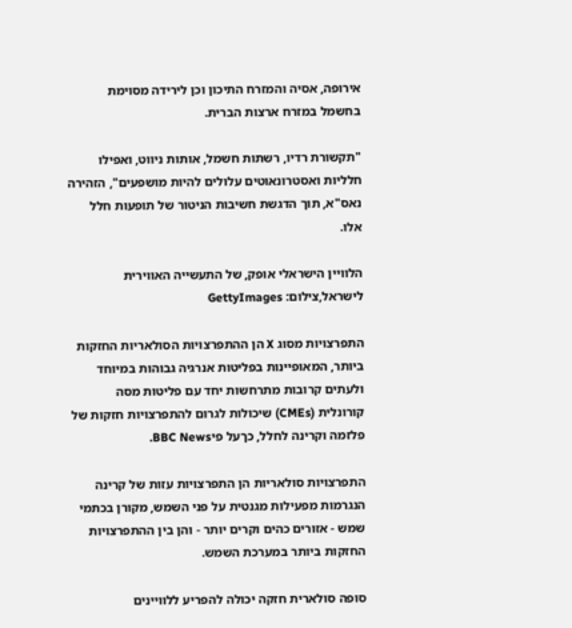אירופה, אסיה והמזרח התיכון וכן לירידה מסוימת בחשמל במזרח ארצות הברית.

"תקשורת רדיו, רשתות חשמל, אותות ניווט, ואפילו חלליות ואסטרונאוטים עלולים להיות מושפעים", הזהירה נאס"א, תוך הדגשת חשיבות הניטור של תופעות חלל אלו.

הלוויין הישראלי אופק, של התעשייה האווירית לישראל,צילום: GettyImages

התפרצויות מסוג X הן ההתפרצויות הסולאריות החזקות ביותר, המאופיינות בפליטות אנרגיה גבוהות במיוחד ולעתים קרובות מתרחשות יחד עם פליטות מסה קורונלית (CMEs) שיכולות לגרום להתפרצויות חזקות של פלזמה וקרינה לחלל, כךעל פיBBC News.

התפרצויות סולאריות הן התפרצויות עזות של קרינה הנגרמות מפעילות מגנטית על פני השמש, מקורן בכתמי שמש - אזורים כהים וקרים יותר - והן בין ההתפרצויות החזקות ביותר במערכת השמש.

סופה סולארית חזקה יכולה להפריע ללוויינים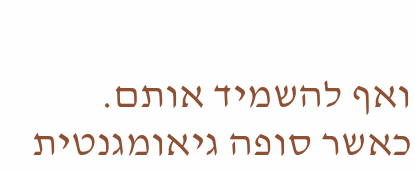ואף להשמיד אותם. כאשר סופה גיאומגנטית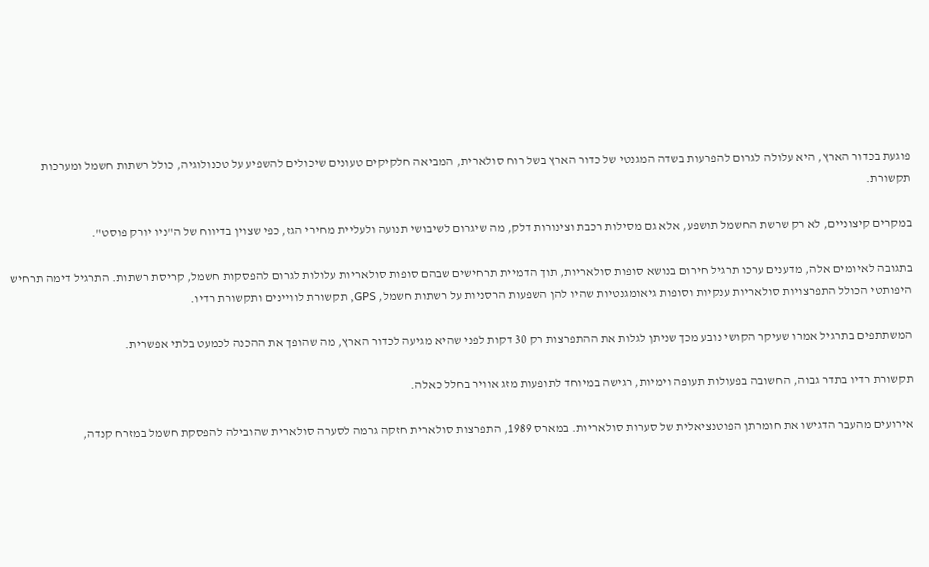פוגעת בכדור הארץ, היא עלולה לגרום להפרעות בשדה המגנטי של כדור הארץ בשל רוח סולארית, המביאה חלקיקים טעונים שיכולים להשפיע על טכנולוגיה, כולל רשתות חשמל ומערכות תקשורת.

במקרים קיצוניים, לא רק שרשת החשמל תושפע, אלא גם מסילות רכבת וצינורות דלק, מה שיגרום לשיבושי תנועה ולעליית מחירי הגז, כפי שצוין בדיווח של ה"ניו יורק פוסט".

בתגובה לאיומים אלה, מדענים ערכו תרגיל חירום בנושא סופות סולאריות, תוך הדמיית תרחישים שבהם סופות סולאריות עלולות לגרום להפסקות חשמל, קריסת רשתות. התרגיל דימה תרחיש היפותטי הכולל התפרצויות סולאריות ענקיות וסופות גיאומגנטיות שהיו להן השפעות הרסניות על רשתות חשמל, GPS, תקשורת לוויינים ותקשורת רדיו.

המשתתפים בתרגיל אמרו שעיקר הקושי נובע מכך שניתן לגלות את ההתפרצות רק 30 דקות לפני שהיא מגיעה לכדור הארץ, מה שהופך את ההכנה לכמעט בלתי אפשרית.

תקשורת רדיו בתדר גבוה, החשובה בפעולות תעופה וימיות, רגישה במיוחד לתופעות מזג אוויר בחלל כאלה.

אירועים מהעבר הדגישו את חומרתן הפוטנציאלית של סערות סולאריות. במארס 1989, התפרצות סולארית חזקה גרמה לסערה סולארית שהובילה להפסקת חשמל במזרח קנדה,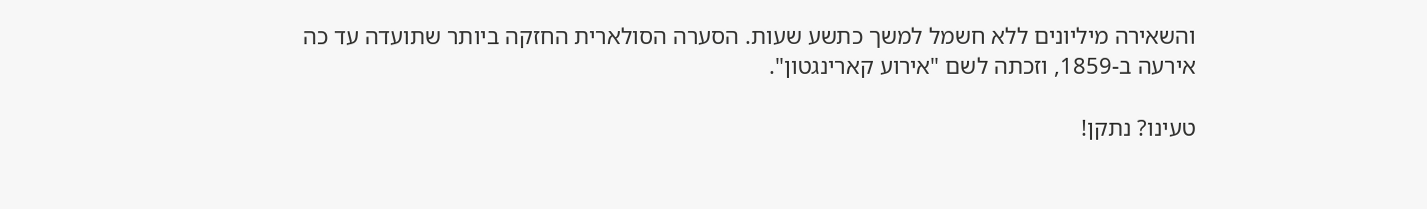והשאירה מיליונים ללא חשמל למשך כתשע שעות. הסערה הסולארית החזקה ביותר שתועדה עד כה אירעה ב-1859, וזכתה לשם "אירוע קארינגטון".

טעינו? נתקן!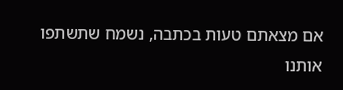אם מצאתם טעות בכתבה, נשמח שתשתפו אותנו